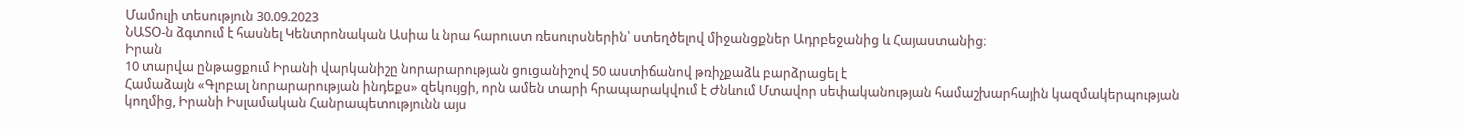Մամուլի տեսություն 30.09.2023
ՆԱՏՕ-ն ձգտում է հասնել Կենտրոնական Ասիա և նրա հարուստ ռեսուրսներին՝ ստեղծելով միջանցքներ Ադրբեջանից և Հայաստանից։
Իրան
10 տարվա ընթացքում Իրանի վարկանիշը նորարարության ցուցանիշով 50 աստիճանով թռիչքաձև բարձրացել է
Համաձայն «Գլոբալ նորարարության ինդեքս» զեկույցի, որն ամեն տարի հրապարակվում է Ժնևում Մտավոր սեփականության համաշխարհային կազմակերպության կողմից, Իրանի Իսլամական Հանրապետությունն այս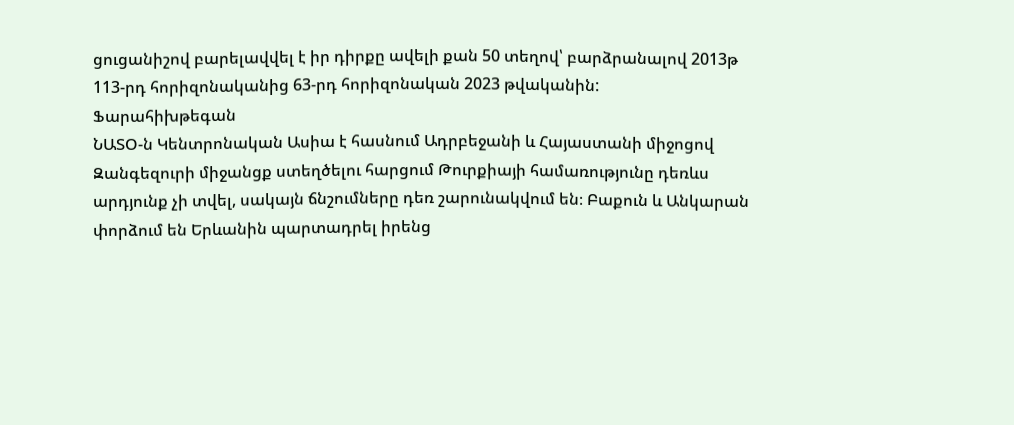ցուցանիշով բարելավվել է իր դիրքը ավելի քան 50 տեղով՝ բարձրանալով 2013թ 113-րդ հորիզոնականից 63-րդ հորիզոնական 2023 թվականին:
Ֆարահիխթեգան
ՆԱՏՕ-ն Կենտրոնական Ասիա է հասնում Ադրբեջանի և Հայաստանի միջոցով
Զանգեզուրի միջանցք ստեղծելու հարցում Թուրքիայի համառությունը դեռևս արդյունք չի տվել, սակայն ճնշումները դեռ շարունակվում են։ Բաքուն և Անկարան փորձում են Երևանին պարտադրել իրենց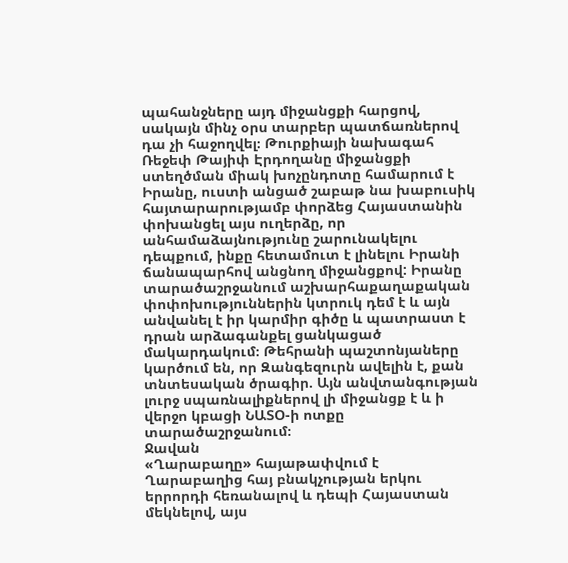պահանջները այդ միջանցքի հարցով, սակայն մինչ օրս տարբեր պատճառներով դա չի հաջողվել։ Թուրքիայի նախագահ Ռեջեփ Թայիփ Էրդողանը միջանցքի ստեղծման միակ խոչընդոտը համարում է Իրանը, ուստի անցած շաբաթ նա խաբուսիկ հայտարարությամբ փորձեց Հայաստանին փոխանցել այս ուղերձը, որ անհամաձայնությունը շարունակելու դեպքում, ինքը հետամուտ է լինելու Իրանի ճանապարհով անցնող միջանցքով: Իրանը տարածաշրջանում աշխարհաքաղաքական փոփոխություններին կտրուկ դեմ է և այն անվանել է իր կարմիր գիծը և պատրաստ է դրան արձագանքել ցանկացած մակարդակում։ Թեհրանի պաշտոնյաները կարծում են, որ Զանգեզուրն ավելին է, քան տնտեսական ծրագիր. Այն անվտանգության լուրջ սպառնալիքներով լի միջանցք է և ի վերջո կբացի ՆԱՏՕ-ի ոտքը տարածաշրջանում։
Ջավան
«Ղարաբաղը» հայաթափվում է
Ղարաբաղից հայ բնակչության երկու երրորդի հեռանալով և դեպի Հայաստան մեկնելով, այս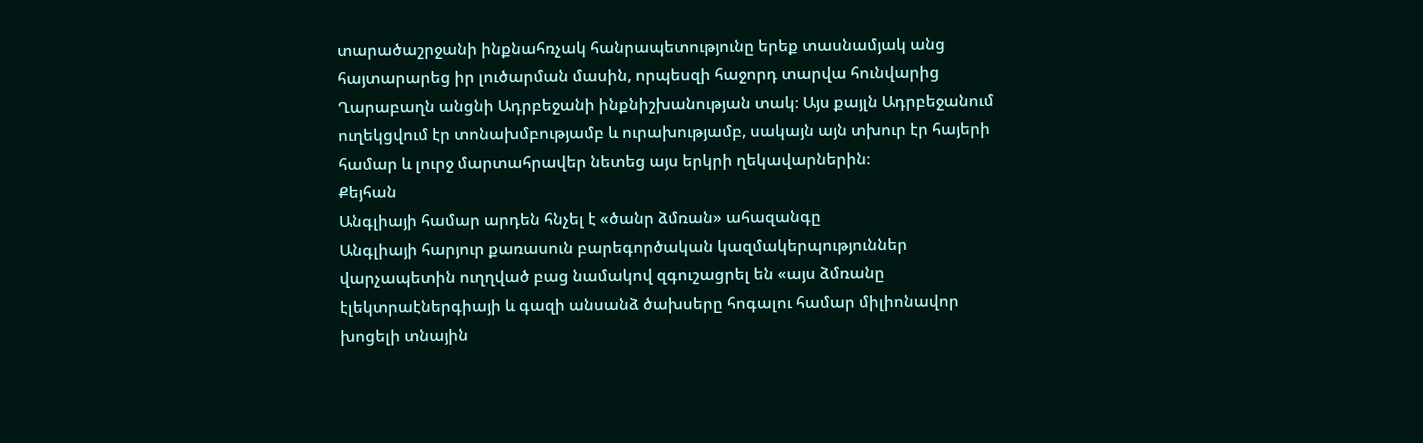տարածաշրջանի ինքնահռչակ հանրապետությունը երեք տասնամյակ անց հայտարարեց իր լուծարման մասին, որպեսզի հաջորդ տարվա հունվարից Ղարաբաղն անցնի Ադրբեջանի ինքնիշխանության տակ։ Այս քայլն Ադրբեջանում ուղեկցվում էր տոնախմբությամբ և ուրախությամբ, սակայն այն տխուր էր հայերի համար և լուրջ մարտահրավեր նետեց այս երկրի ղեկավարներին։
Քեյհան
Անգլիայի համար արդեն հնչել է «ծանր ձմռան» ահազանգը
Անգլիայի հարյուր քառասուն բարեգործական կազմակերպություններ վարչապետին ուղղված բաց նամակով զգուշացրել են «այս ձմռանը էլեկտրաէներգիայի և գազի անսանձ ծախսերը հոգալու համար միլիոնավոր խոցելի տնային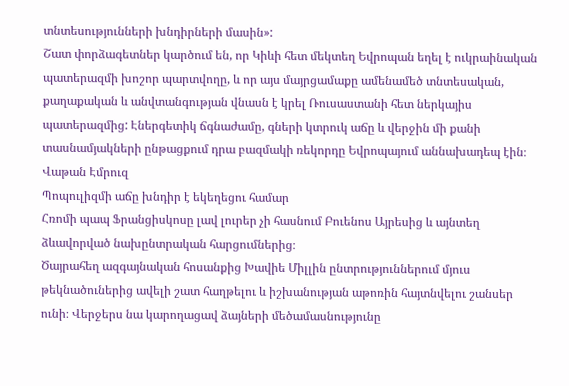տնտեսությունների խնդիրների մասին»:
Շատ փորձագետներ կարծում են, որ Կիևի հետ մեկտեղ Եվրոպան եղել է ուկրաինական պատերազմի խոշոր պարտվողը, և որ այս մայրցամաքը ամենամեծ տնտեսական, քաղաքական և անվտանգության վնասն է կրել Ռուսաստանի հետ ներկայիս պատերազմից: Էներգետիկ ճգնաժամը, գների կտրուկ աճը և վերջին մի քանի տասնամյակների ընթացքում դրա բազմակի ռեկորդը Եվրոպայում աննախադեպ էին։
Վաթան Էմրուզ
Պոպուլիզմի աճը խնդիր է եկեղեցու համար
Հռոմի պապ Ֆրանցիսկոսը լավ լուրեր չի հասնում Բուենոս Այրեսից և այնտեղ ձևավորված նախընտրական հարցումներից։
Ծայրահեղ ազգայնական հոսանքից Խավիե Միլլին ընտրություններում մյուս թեկնածուներից ավելի շատ հաղթելու և իշխանության աթոռին հայտնվելու շանսեր ունի։ Վերջերս նա կարողացավ ձայների մեծամասնությունը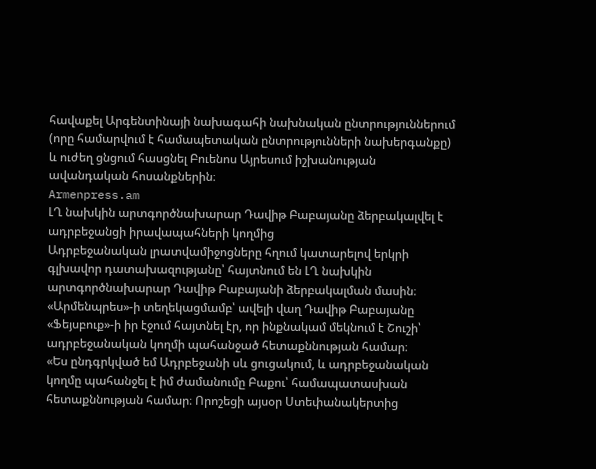հավաքել Արգենտինայի նախագահի նախնական ընտրություններում (որը համարվում է համապետական ընտրությունների նախերգանքը) և ուժեղ ցնցում հասցնել Բուենոս Այրեսում իշխանության ավանդական հոսանքներին։
Armenpress.am
ԼՂ նախկին արտգործնախարար Դավիթ Բաբայանը ձերբակալվել է ադրբեջանցի իրավապահների կողմից
Ադրբեջանական լրատվամիջոցները հղում կատարելով երկրի գլխավոր դատախազությանը՝ հայտնում են ԼՂ նախկին արտգործնախարար Դավիթ Բաբայանի ձերբակալման մասին։
«Արմենպրես»-ի տեղեկացմամբ՝ ավելի վաղ Դավիթ Բաբայանը «Ֆեյսբուք»-ի իր էջում հայտնել էր, որ ինքնակամ մեկնում է Շուշի՝ ադրբեջանական կողմի պահանջած հետաքննության համար։
«Ես ընդգրկված եմ Ադրբեջանի սև ցուցակում, և ադրբեջանական կողմը պահանջել է իմ ժամանումը Բաքու՝ համապատասխան հետաքննության համար։ Որոշեցի այսօր Ստեփանակերտից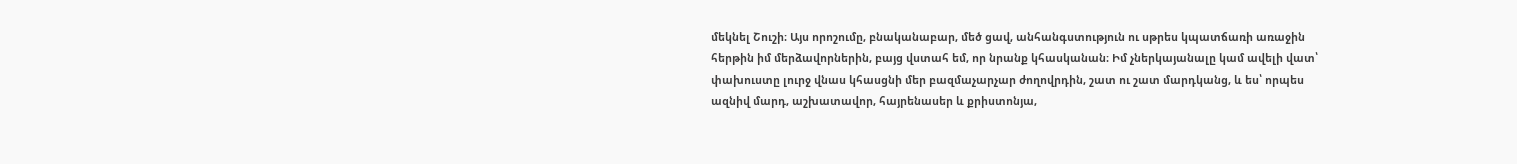մեկնել Շուշի։ Այս որոշումը, բնականաբար, մեծ ցավ, անհանգստություն ու սթրես կպատճառի առաջին հերթին իմ մերձավորներին, բայց վստահ եմ, որ նրանք կհասկանան։ Իմ չներկայանալը կամ ավելի վատ՝ փախուստը լուրջ վնաս կհասցնի մեր բազմաչարչար ժողովրդին, շատ ու շատ մարդկանց, և ես՝ որպես ազնիվ մարդ, աշխատավոր, հայրենասեր և քրիստոնյա,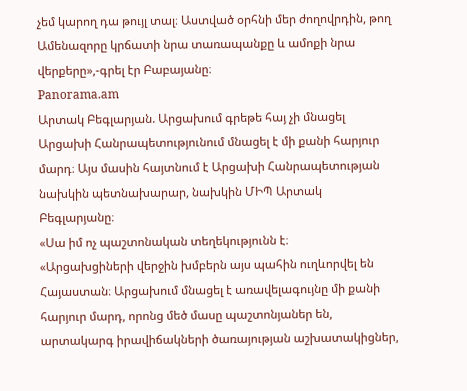չեմ կարող դա թույլ տալ։ Աստված օրհնի մեր ժողովրդին, թող Ամենազորը կրճատի նրա տառապանքը և ամոքի նրա վերքերը»,-գրել էր Բաբայանը։
Panorama.am
Արտակ Բեգլարյան. Արցախում գրեթե հայ չի մնացել
Արցախի Հանրապետությունում մնացել է մի քանի հարյուր մարդ։ Այս մասին հայտնում է Արցախի Հանրապետության նախկին պետնախարար, նախկին ՄԻՊ Արտակ Բեգլարյանը։
«Սա իմ ոչ պաշտոնական տեղեկությունն է։
«Արցախցիների վերջին խմբերն այս պահին ուղևորվել են Հայաստան։ Արցախում մնացել է առավելագույնը մի քանի հարյուր մարդ, որոնց մեծ մասը պաշտոնյաներ են, արտակարգ իրավիճակների ծառայության աշխատակիցներ,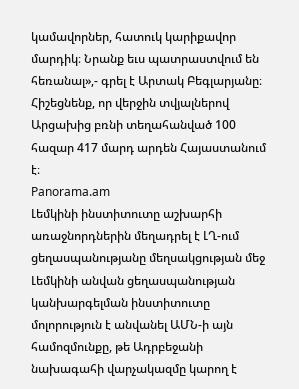կամավորներ, հատուկ կարիքավոր մարդիկ։ Նրանք եւս պատրաստվում են հեռանալ»,- գրել է Արտակ Բեգլարյանը։
Հիշեցնենք, որ վերջին տվյալներով Արցախից բռնի տեղահանված 100 հազար 417 մարդ արդեն Հայաստանում է։
Panorama.am
Լեմկինի ինստիտուտը աշխարհի առաջնորդներին մեղադրել է ԼՂ-ում ցեղասպանությանը մեղսակցության մեջ
Լեմկինի անվան ցեղասպանության կանխարգելման ինստիտուտը մոլորություն է անվանել ԱՄՆ-ի այն համոզմունքը, թե Ադրբեջանի նախագահի վարչակազմը կարող է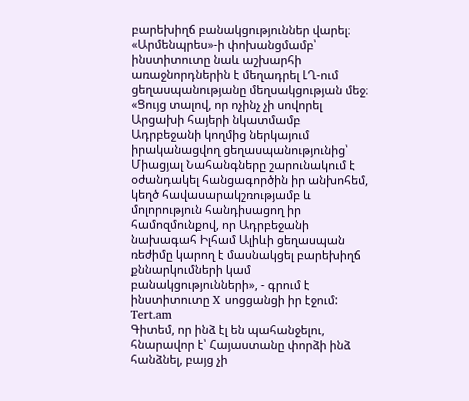բարեխիղճ բանակցություններ վարել։ «Արմենպրես»-ի փոխանցմամբ՝ ինստիտուտը նաև աշխարհի առաջնորդներին է մեղադրել ԼՂ-ում ցեղասպանությանը մեղսակցության մեջ։
«Ցույց տալով, որ ոչինչ չի սովորել Արցախի հայերի նկատմամբ Ադրբեջանի կողմից ներկայում իրականացվող ցեղասպանությունից՝ Միացյալ Նահանգները շարունակում է օժանդակել հանցագործին իր անխոհեմ, կեղծ հավասարակշռությամբ և մոլորություն հանդիսացող իր համոզմունքով, որ Ադրբեջանի նախագահ Իլհամ Ալիևի ցեղասպան ռեժիմը կարող է մասնակցել բարեխիղճ քննարկումների կամ բանակցությունների», - գրում է ինստիտուտը X սոցցանցի իր էջում:
Tert.am
Գիտեմ, որ ինձ էլ են պահանջելու, հնարավոր է՝ Հայաստանը փորձի ինձ հանձնել, բայց չի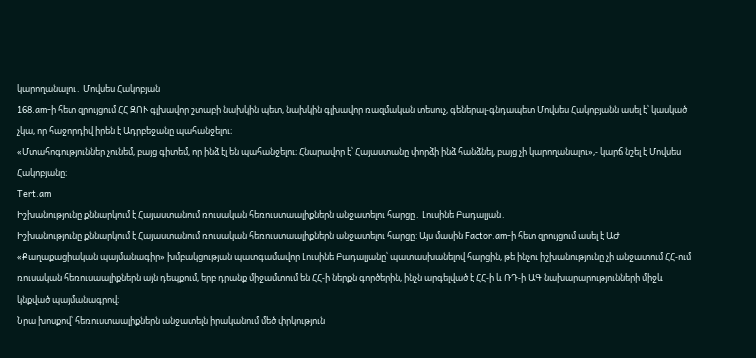կարողանալու․ Մովսես Հակոբյան
168.am-ի հետ զրույցում ՀՀ ԶՈՒ գլխավոր շտաբի նախկին պետ, նախկին գլխավոր ռազմական տեսուչ, գեներալ-գնդապետ Մովսես Հակոբյանն ասել է՝ կասկած չկա, որ հաջորդիվ իրեն է Ադրբեջանը պահանջելու։
«Մտահոգություններ չունեմ, բայց գիտեմ, որ ինձ էլ են պահանջելու։ Հնարավոր է՝ Հայաստանը փորձի ինձ հանձնել, բայց չի կարողանալու»,- կարճ նշել է Մովսես Հակոբյանը։
Tert.am
Իշխանությունը քննարկում է Հայաստանում ռուսական հեռուստաալիքներն անջատելու հարցը․ Լուսինե Բադալյան․
Իշխանությունը քննարկում է Հայաստանում ռուսական հեռուստաալիքներն անջատելու հարցը: Այս մասին Factor.am-ի հետ զրույցում ասել է ԱԺ «Քաղաքացիական պայմանագիր» խմբակցության պատգամավոր Լուսինե Բադալյանը՝ պատասխանելով հարցին, թե ինչու իշխանությունը չի անջատում ՀՀ-ում ռուսական հեռուսաալիքներն այն դեպքում, երբ դրանք միջամտում են ՀՀ-ի ներքն գործերին, ինչն արգելված է ՀՀ-ի և ՌԴ-ի ԱԳ նախարարությունների միջև կնքված պայմանագրով։
Նրա խոսքով՝ հեռուստաալիքներն անջատելն իրականում մեծ փրկություն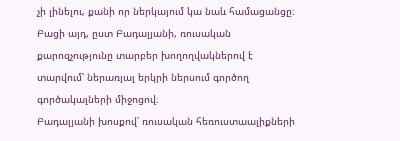չի լինելու, քանի որ ներկայում կա նաև համացանցը։ Բացի այդ, ըստ Բադալյանի, ռուսական քարոզչությունը տարբեր խողողվակներով է տարվում՝ ներառյալ երկրի ներսում գործող գործակալների միջոցով։
Բադալյանի խոսքով՝ ռուսական հեռուստաալիքների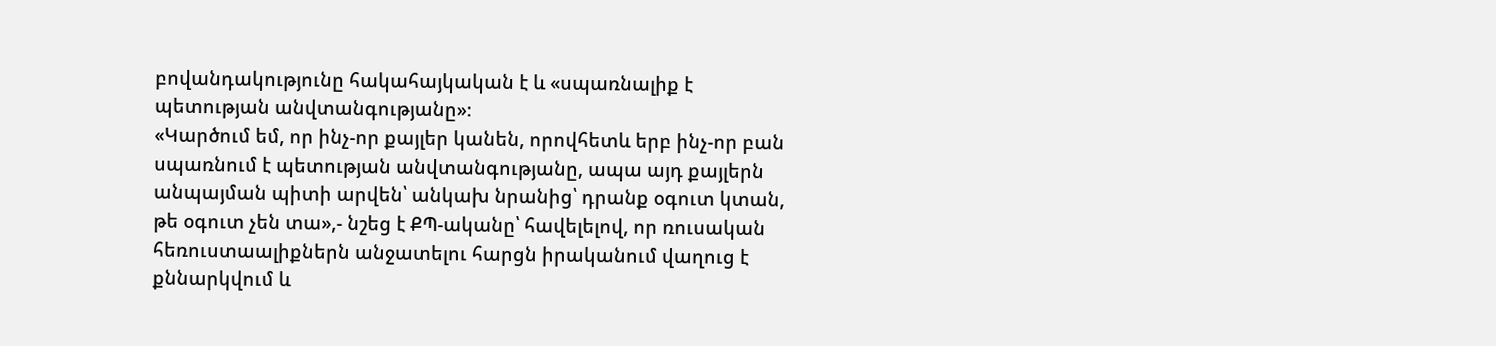բովանդակությունը հակահայկական է և «սպառնալիք է պետության անվտանգությանը»։
«Կարծում եմ, որ ինչ-որ քայլեր կանեն, որովհետև երբ ինչ-որ բան սպառնում է պետության անվտանգությանը, ապա այդ քայլերն անպայման պիտի արվեն՝ անկախ նրանից՝ դրանք օգուտ կտան, թե օգուտ չեն տա»,- նշեց է ՔՊ-ականը՝ հավելելով, որ ռուսական հեռուստաալիքներն անջատելու հարցն իրականում վաղուց է քննարկվում և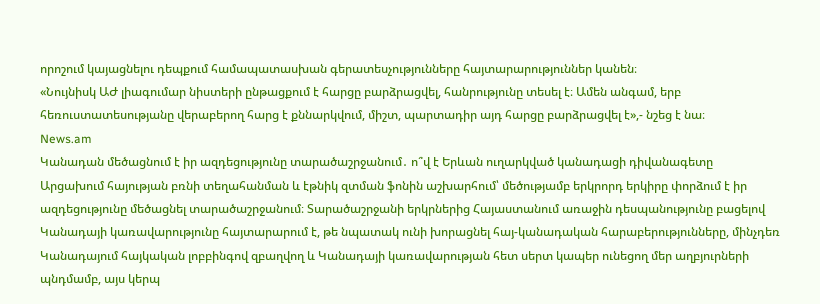որոշում կայացնելու դեպքում համապատասխան գերատեսչությունները հայտարարություններ կանեն։
«Նույնիսկ ԱԺ լիագումար նիստերի ընթացքում է հարցը բարձրացվել, հանրությունը տեսել է։ Ամեն անգամ, երբ հեռուստատեսությանը վերաբերող հարց է քննարկվում, միշտ, պարտադիր այդ հարցը բարձրացվել է»,- նշեց է նա։
News.am
Կանադան մեծացնում է իր ազդեցությունը տարածաշրջանում․ ո՞վ է Երևան ուղարկված կանադացի դիվանագետը
Արցախում հայության բռնի տեղահանման և էթնիկ զտման ֆոնին աշխարհում՝ մեծությամբ երկրորդ երկիրը փորձում է իր ազդեցությունը մեծացնել տարածաշրջանում։ Տարածաշրջանի երկրներից Հայաստանում առաջին դեսպանությունը բացելով Կանադայի կառավարությունը հայտարարում է, թե նպատակ ունի խորացնել հայ-կանադական հարաբերությունները, մինչդեռ Կանադայում հայկական լոբբինգով զբաղվող և Կանադայի կառավարության հետ սերտ կապեր ունեցող մեր աղբյուրների պնդմամբ, այս կերպ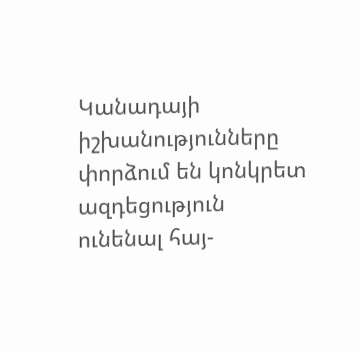Կանադայի իշխանությունները փորձում են կոնկրետ ազդեցություն ունենալ հայ-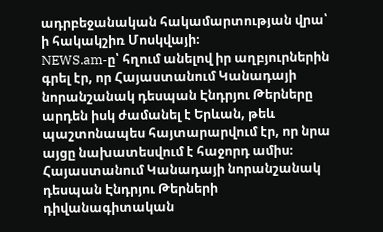ադրբեջանական հակամարտության վրա՝ ի հակակշիռ Մոսկվայի։
NEWS.am-ը՝ հղում անելով իր աղբյուրներին գրել էր, որ Հայաստանում Կանադայի նորանշանակ դեսպան Էնդրյու Թերները արդեն իսկ ժամանել է Երևան, թեև պաշտոնապես հայտարարվում էր, որ նրա այցը նախատեսվում է հաջորդ ամիս։
Հայաստանում Կանադայի նորանշանակ դեսպան Էնդրյու Թերների դիվանագիտական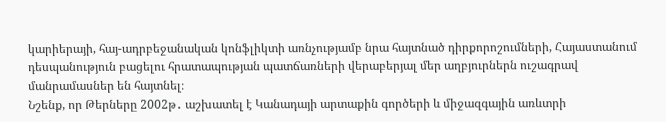կարիերայի, հայ-ադրբեջանական կոնֆլիկտի առնչությամբ նրա հայտնած դիրքորոշումների, Հայաստանում դեսպանություն բացելու հրատապության պատճառների վերաբերյալ մեր աղբյուրներն ուշագրավ մանրամասներ են հայտնել։
Նշենք, որ Թերները 2002թ․ աշխատել է Կանադայի արտաքին գործերի և միջազգային առևտրի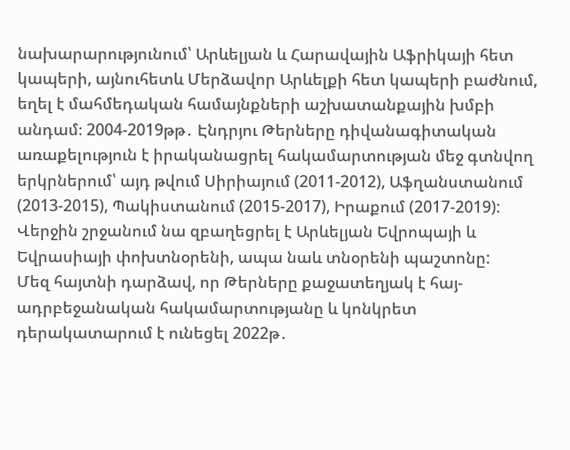նախարարությունում՝ Արևելյան և Հարավային Աֆրիկայի հետ կապերի, այնուհետև Մերձավոր Արևելքի հետ կապերի բաժնում, եղել է մահմեդական համայնքների աշխատանքային խմբի անդամ։ 2004-2019թթ․ Էնդրյու Թերները դիվանագիտական առաքելություն է իրականացրել հակամարտության մեջ գտնվող երկրներում՝ այդ թվում Սիրիայում (2011-2012), Աֆղանստանում (2013-2015), Պակիստանում (2015-2017), Իրաքում (2017-2019): Վերջին շրջանում նա զբաղեցրել է Արևելյան Եվրոպայի և Եվրասիայի փոխտնօրենի, ապա նաև տնօրենի պաշտոնը:
Մեզ հայտնի դարձավ, որ Թերները քաջատեղյակ է հայ-ադրբեջանական հակամարտությանը և կոնկրետ դերակատարում է ունեցել 2022թ․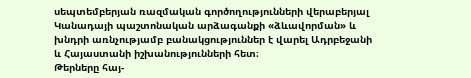սեպտեմբերյան ռազմական գործողությունների վերաբերյալ Կանադայի պաշտոնական արձագանքի «ձևավորման» և խնդրի առնչությամբ բանակցություններ է վարել Ադրբեջանի և Հայաստանի իշխանությունների հետ։
Թերները հայ-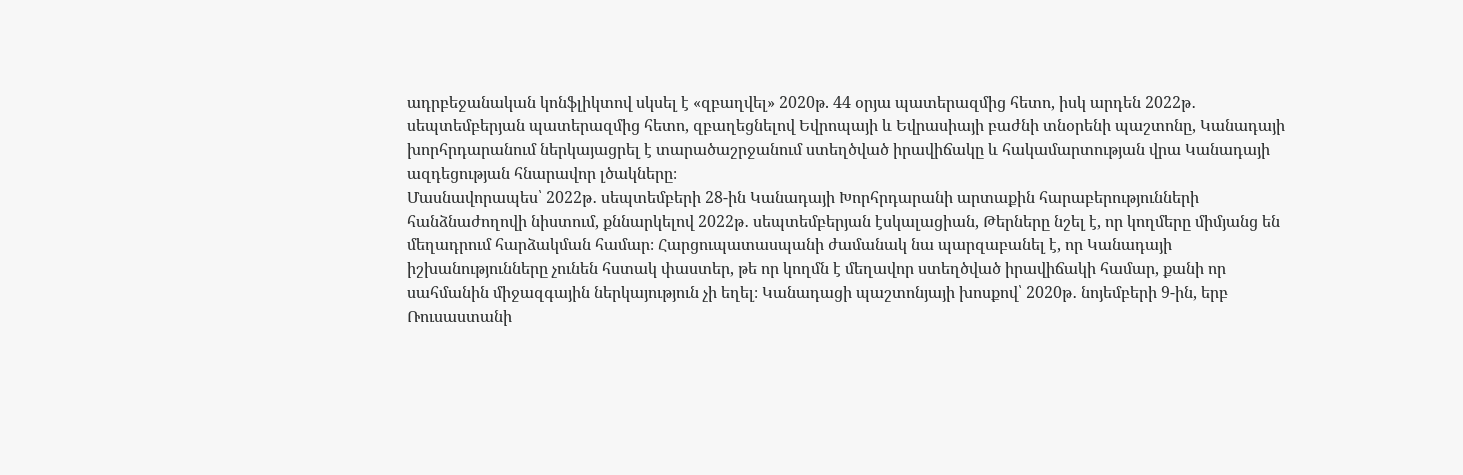ադրբեջանական կոնֆլիկտով սկսել է «զբաղվել» 2020թ. 44 օրյա պատերազմից հետո, իսկ արդեն 2022թ․ սեպտեմբերյան պատերազմից հետո, զբաղեցնելով Եվրոպայի և Եվրասիայի բաժնի տնօրենի պաշտոնը, Կանադայի խորհրդարանում ներկայացրել է տարածաշրջանում ստեղծված իրավիճակը և հակամարտության վրա Կանադայի ազդեցության հնարավոր լծակները։
Մասնավորապես՝ 2022թ․ սեպտեմբերի 28-ին Կանադայի Խորհրդարանի արտաքին հարաբերությունների հանձնաժողովի նիստում, քննարկելով 2022թ․ սեպտեմբերյան էսկալացիան, Թերները նշել է, որ կողմերը միմյանց են մեղադրում հարձակման համար։ Հարցուպատասպանի ժամանակ նա պարզաբանել է, որ Կանադայի իշխանությունները չունեն հստակ փաստեր, թե որ կողմն է մեղավոր ստեղծված իրավիճակի համար, քանի որ սահմանին միջազգային ներկայություն չի եղել։ Կանադացի պաշտոնյայի խոսքով՝ 2020թ․ նոյեմբերի 9-ին, երբ Ռուսաստանի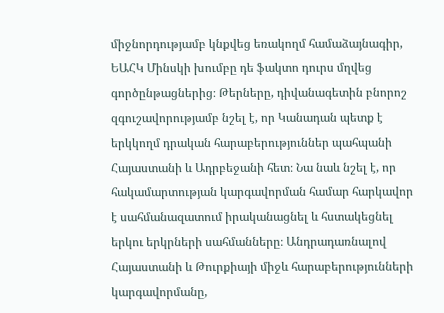միջնորդությամբ կնքվեց եռակողմ համաձայնագիր, ԵԱՀԿ Մինսկի խումբը դե ֆակտո դուրս մղվեց գործընթացներից։ Թերները, դիվանագետին բնորոշ զգուշավորությամբ նշել է, որ Կանադան պետք է երկկողմ դրական հարաբերություններ պահպանի Հայաստանի և Ադրբեջանի հետ։ Նա նաև նշել է, որ հակամարտության կարգավորման համար հարկավոր է սահմանազատում իրականացնել և հստակեցնել երկու երկրների սահմանները։ Անդրադառնալով Հայաստանի և Թուրքիայի միջև հարաբերությունների կարգավորմանը,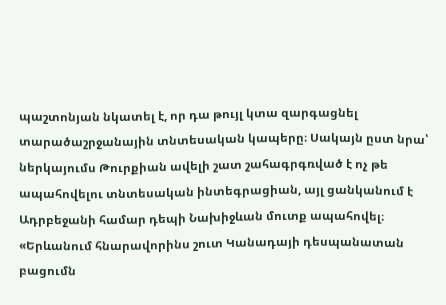պաշտոնյան նկատել է, որ դա թույլ կտա զարգացնել տարածաշրջանային տնտեսական կապերը։ Սակայն ըստ նրա՝ ներկայումս Թուրքիան ավելի շատ շահագրգռված է ոչ թե ապահովելու տնտեսական ինտեգրացիան, այլ ցանկանում է Ադրբեջանի համար դեպի Նախիջևան մուտք ապահովել։
«Երևանում հնարավորինս շուտ Կանադայի դեսպանատան բացումն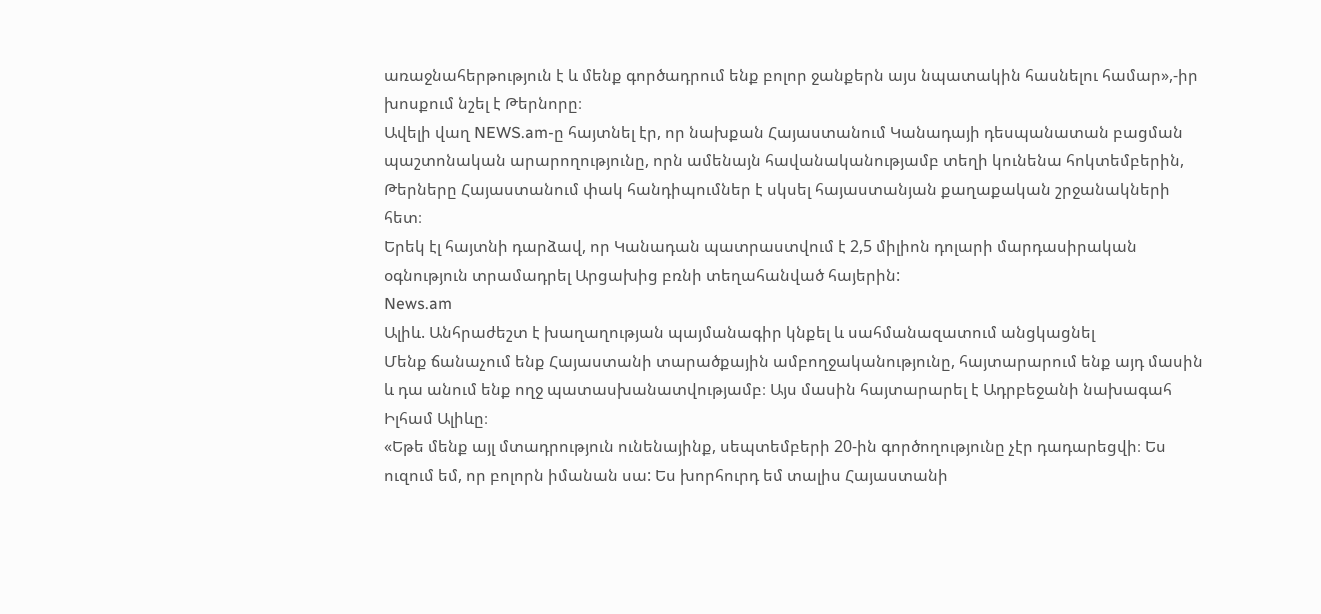առաջնահերթություն է և մենք գործադրում ենք բոլոր ջանքերն այս նպատակին հասնելու համար»,-իր խոսքում նշել է Թերնորը։
Ավելի վաղ NEWS.am-ը հայտնել էր, որ նախքան Հայաստանում Կանադայի դեսպանատան բացման պաշտոնական արարողությունը, որն ամենայն հավանականությամբ տեղի կունենա հոկտեմբերին, Թերները Հայաստանում փակ հանդիպումներ է սկսել հայաստանյան քաղաքական շրջանակների հետ։
Երեկ էլ հայտնի դարձավ, որ Կանադան պատրաստվում է 2,5 միլիոն դոլարի մարդասիրական օգնություն տրամադրել Արցախից բռնի տեղահանված հայերին:
News.am
Ալիև. Անհրաժեշտ է խաղաղության պայմանագիր կնքել և սահմանազատում անցկացնել
Մենք ճանաչում ենք Հայաստանի տարածքային ամբողջականությունը, հայտարարում ենք այդ մասին և դա անում ենք ողջ պատասխանատվությամբ։ Այս մասին հայտարարել է Ադրբեջանի նախագահ Իլհամ Ալիևը։
«Եթե մենք այլ մտադրություն ունենայինք, սեպտեմբերի 20-ին գործողությունը չէր դադարեցվի։ Ես ուզում եմ, որ բոլորն իմանան սա: Ես խորհուրդ եմ տալիս Հայաստանի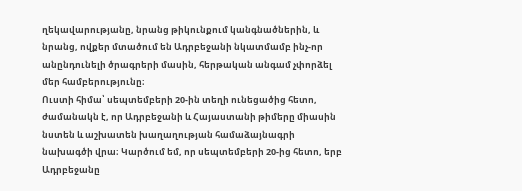ղեկավարությանը, նրանց թիկունքում կանգնածներին, և նրանց, ովքեր մտածում են Ադրբեջանի նկատմամբ ինչ-որ անընդունելի ծրագրերի մասին, հերթական անգամ չփորձել մեր համբերությունը։
Ուստի հիմա՝ սեպտեմբերի 20-ին տեղի ունեցածից հետո, ժամանակն է, որ Ադրբեջանի և Հայաստանի թիմերը միասին նստեն և աշխատեն խաղաղության համաձայնագրի նախագծի վրա։ Կարծում եմ, որ սեպտեմբերի 20-ից հետո, երբ Ադրբեջանը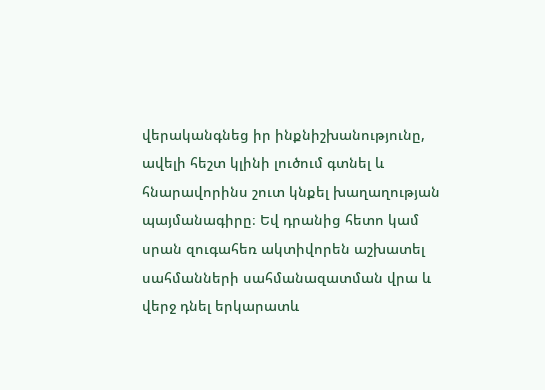վերականգնեց իր ինքնիշխանությունը, ավելի հեշտ կլինի լուծում գտնել և հնարավորինս շուտ կնքել խաղաղության պայմանագիրը։ Եվ դրանից հետո կամ սրան զուգահեռ ակտիվորեն աշխատել սահմանների սահմանազատման վրա և վերջ դնել երկարատև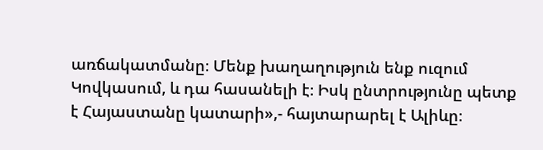առճակատմանը։ Մենք խաղաղություն ենք ուզում Կովկասում, և դա հասանելի է։ Իսկ ընտրությունը պետք է Հայաստանը կատարի»,- հայտարարել է Ալիևը։